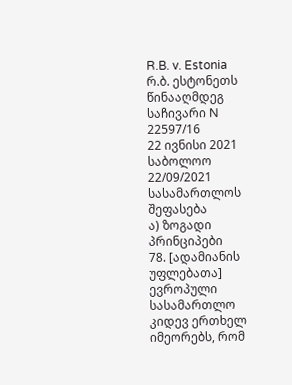R.B. v. Estonia
რ.ბ. ესტონეთს წინააღმდეგ
საჩივარი N 22597/16
22 ივნისი 2021
საბოლოო
22/09/2021
სასამართლოს შეფასება
ა) ზოგადი პრინციპები
78. [ადამიანის უფლებათა] ევროპული სასამართლო კიდევ ერთხელ იმეორებს, რომ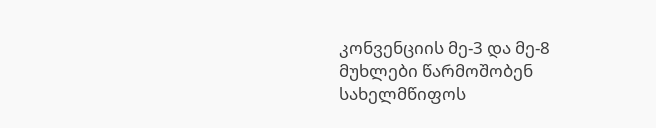კონვენციის მე-3 და მე-8 მუხლები წარმოშობენ სახელმწიფოს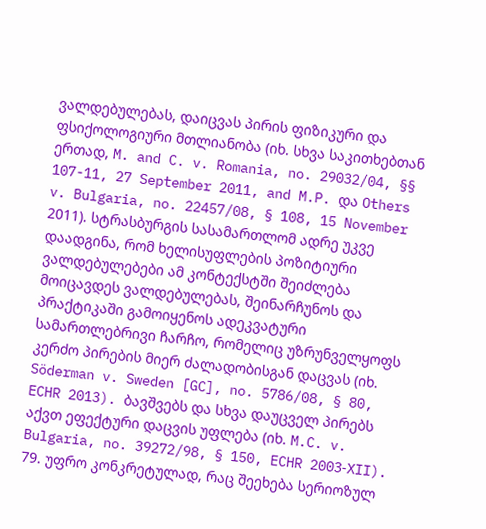ვალდებულებას, დაიცვას პირის ფიზიკური და ფსიქოლოგიური მთლიანობა (იხ. სხვა საკითხებთან ერთად, M. and C. v. Romania, no. 29032/04, §§ 107-11, 27 September 2011, and M.P. და Others v. Bulgaria, no. 22457/08, § 108, 15 November 2011). სტრასბურგის სასამართლომ ადრე უკვე დაადგინა, რომ ხელისუფლების პოზიტიური ვალდებულებები ამ კონტექსტში შეიძლება მოიცავდეს ვალდებულებას, შეინარჩუნოს და პრაქტიკაში გამოიყენოს ადეკვატური სამართლებრივი ჩარჩო, რომელიც უზრუნველყოფს კერძო პირების მიერ ძალადობისგან დაცვას (იხ. Söderman v. Sweden [GC], no. 5786/08, § 80, ECHR 2013). ბავშვებს და სხვა დაუცველ პირებს აქვთ ეფექტური დაცვის უფლება (იხ. M.C. v. Bulgaria, no. 39272/98, § 150, ECHR 2003‑XII).
79. უფრო კონკრეტულად, რაც შეეხება სერიოზულ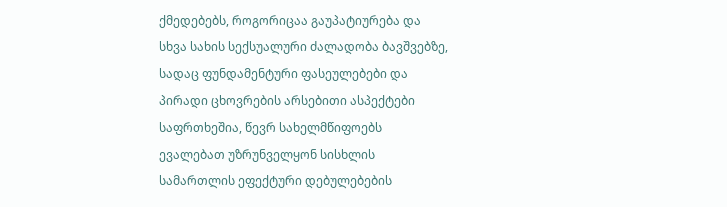ქმედებებს, როგორიცაა გაუპატიურება და სხვა სახის სექსუალური ძალადობა ბავშვებზე, სადაც ფუნდამენტური ფასეულებები და პირადი ცხოვრების არსებითი ასპექტები საფრთხეშია, წევრ სახელმწიფოებს ევალებათ უზრუნველყონ სისხლის სამართლის ეფექტური დებულებების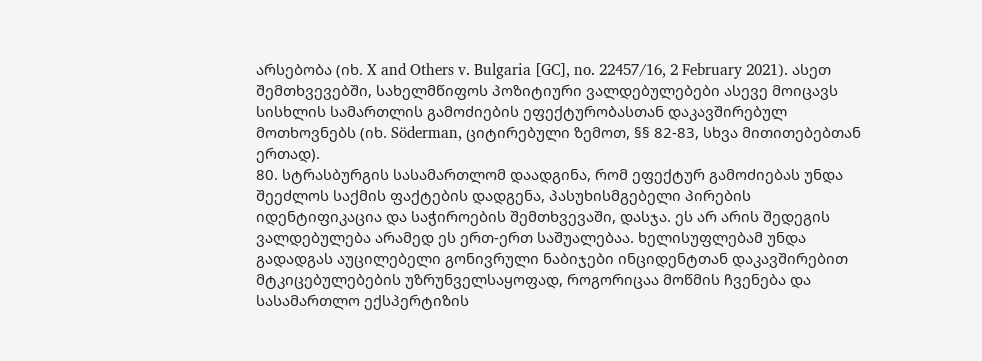არსებობა (იხ. X and Others v. Bulgaria [GC], no. 22457/16, 2 February 2021). ასეთ შემთხვევებში, სახელმწიფოს პოზიტიური ვალდებულებები ასევე მოიცავს სისხლის სამართლის გამოძიების ეფექტურობასთან დაკავშირებულ მოთხოვნებს (იხ. Söderman, ციტირებული ზემოთ, §§ 82-83, სხვა მითითებებთან ერთად).
80. სტრასბურგის სასამართლომ დაადგინა, რომ ეფექტურ გამოძიებას უნდა შეეძლოს საქმის ფაქტების დადგენა, პასუხისმგებელი პირების იდენტიფიკაცია და საჭიროების შემთხვევაში, დასჯა. ეს არ არის შედეგის ვალდებულება არამედ ეს ერთ-ერთ საშუალებაა. ხელისუფლებამ უნდა გადადგას აუცილებელი გონივრული ნაბიჯები ინციდენტთან დაკავშირებით მტკიცებულებების უზრუნველსაყოფად, როგორიცაა მოწმის ჩვენება და სასამართლო ექსპერტიზის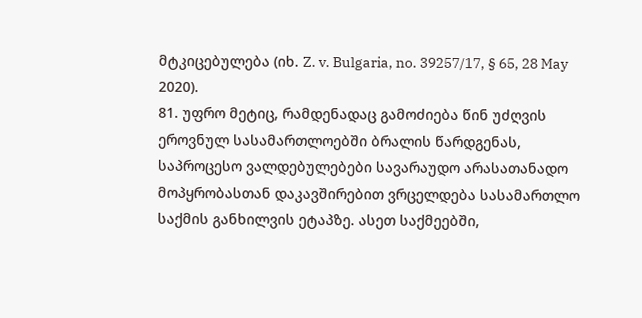მტკიცებულება (იხ. Z. v. Bulgaria, no. 39257/17, § 65, 28 May 2020).
81. უფრო მეტიც, რამდენადაც გამოძიება წინ უძღვის ეროვნულ სასამართლოებში ბრალის წარდგენას, საპროცესო ვალდებულებები სავარაუდო არასათანადო მოპყრობასთან დაკავშირებით ვრცელდება სასამართლო საქმის განხილვის ეტაპზე. ასეთ საქმეებში,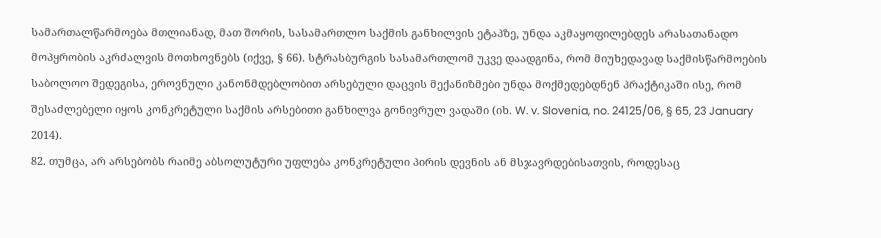სამართალწარმოება მთლიანად, მათ შორის, სასამართლო საქმის განხილვის ეტაპზე, უნდა აკმაყოფილებდეს არასათანადო მოპყრობის აკრძალვის მოთხოვნებს (იქვე, § 66). სტრასბურგის სასამართლომ უკვე დაადგინა, რომ მიუხედავად საქმისწარმოების საბოლოო შედეგისა, ეროვნული კანონმდებლობით არსებული დაცვის მექანიზმები უნდა მოქმედებდნენ პრაქტიკაში ისე, რომ შესაძლებელი იყოს კონკრეტული საქმის არსებითი განხილვა გონივრულ ვადაში (იხ. W. v. Slovenia, no. 24125/06, § 65, 23 January 2014).
82. თუმცა, არ არსებობს რაიმე აბსოლუტური უფლება კონკრეტული პირის დევნის ან მსჯავრდებისათვის, როდესაც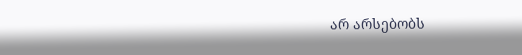არ არსებობს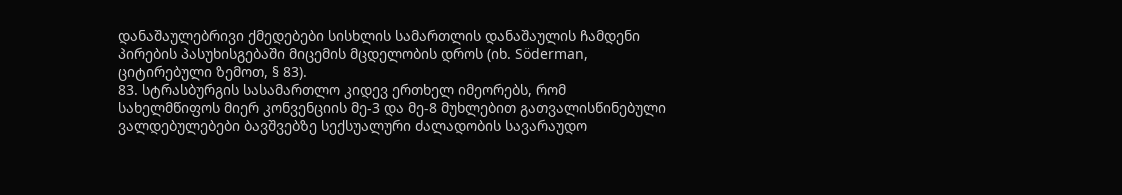დანაშაულებრივი ქმედებები სისხლის სამართლის დანაშაულის ჩამდენი პირების პასუხისგებაში მიცემის მცდელობის დროს (იხ. Söderman, ციტირებული ზემოთ, § 83).
83. სტრასბურგის სასამართლო კიდევ ერთხელ იმეორებს, რომ სახელმწიფოს მიერ კონვენციის მე-3 და მე-8 მუხლებით გათვალისწინებული ვალდებულებები ბავშვებზე სექსუალური ძალადობის სავარაუდო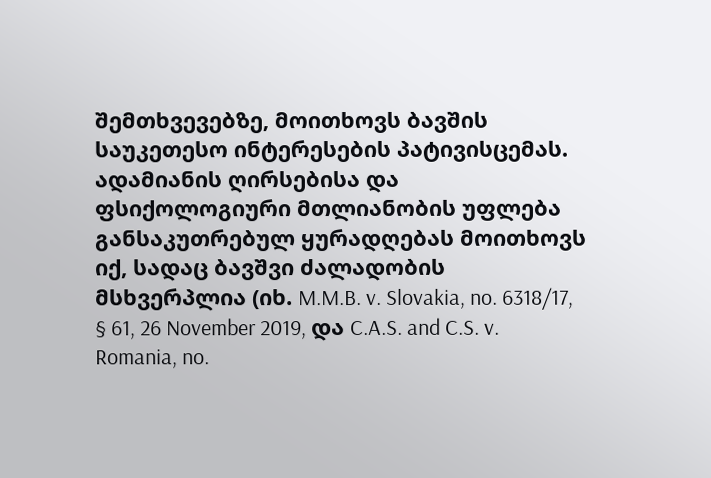შემთხვევებზე, მოითხოვს ბავშის საუკეთესო ინტერესების პატივისცემას. ადამიანის ღირსებისა და ფსიქოლოგიური მთლიანობის უფლება განსაკუთრებულ ყურადღებას მოითხოვს იქ, სადაც ბავშვი ძალადობის მსხვერპლია (იხ. M.M.B. v. Slovakia, no. 6318/17, § 61, 26 November 2019, და C.A.S. and C.S. v. Romania, no.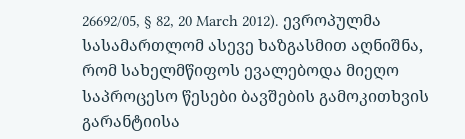26692/05, § 82, 20 March 2012). ევროპულმა სასამართლომ ასევე ხაზგასმით აღნიშნა, რომ სახელმწიფოს ევალებოდა მიეღო საპროცესო წესები ბავშების გამოკითხვის გარანტიისა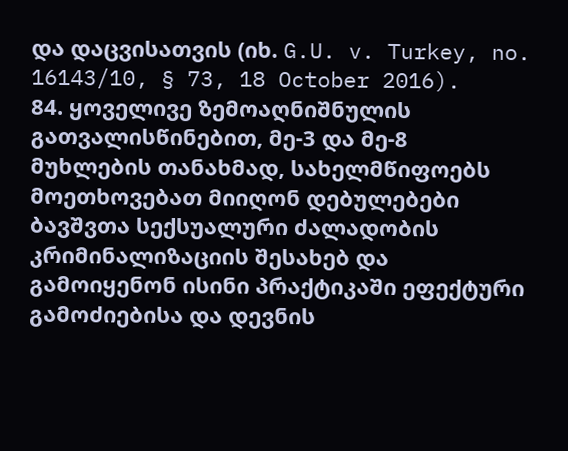და დაცვისათვის (იხ. G.U. v. Turkey, no. 16143/10, § 73, 18 October 2016).
84. ყოველივე ზემოაღნიშნულის გათვალისწინებით, მე-3 და მე-8 მუხლების თანახმად, სახელმწიფოებს მოეთხოვებათ მიიღონ დებულებები ბავშვთა სექსუალური ძალადობის კრიმინალიზაციის შესახებ და გამოიყენონ ისინი პრაქტიკაში ეფექტური გამოძიებისა და დევნის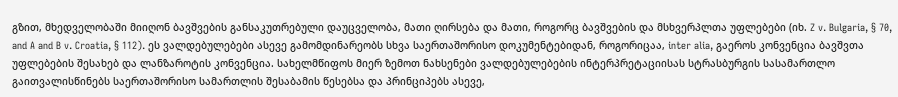გზით, მხედველობაში მიიღონ ბავშვების განსაკუთრებული დაუცველობა, მათი ღირსება და მათი, როგორც ბავშვების და მსხვერპლთა უფლებები (იხ. Z v. Bulgaria, § 70, and A and B v. Croatia, § 112). ეს ვალდებულებები ასევე გამომდინარეობს სხვა საერთაშორისო დოკუმენტებიდან, როგორიცაა, inter alia, გაეროს კონვენცია ბავშვთა უფლებების შესახებ და ლანზაროტის კონვენცია. სახელმწიფოს მიერ ზემოთ ნახსენები ვალდებულებების ინტერპრეტაციისას სტრასბურგის სასამართლო გაითვალისწინებს საერთაშორისო სამართლის შესაბამის წესებსა და პრინციპებს ასევე,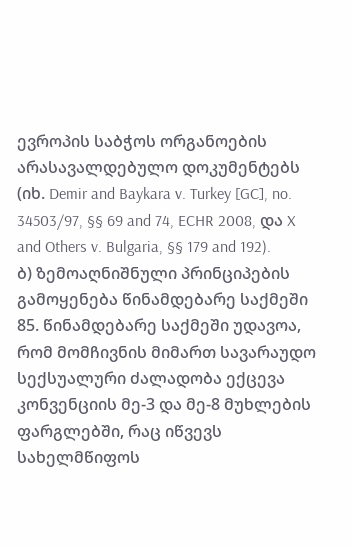ევროპის საბჭოს ორგანოების არასავალდებულო დოკუმენტებს (იხ. Demir and Baykara v. Turkey [GC], no. 34503/97, §§ 69 and 74, ECHR 2008, და X and Others v. Bulgaria, §§ 179 and 192).
ბ) ზემოაღნიშნული პრინციპების გამოყენება წინამდებარე საქმეში
85. წინამდებარე საქმეში უდავოა, რომ მომჩივნის მიმართ სავარაუდო სექსუალური ძალადობა ექცევა კონვენციის მე-3 და მე-8 მუხლების ფარგლებში, რაც იწვევს სახელმწიფოს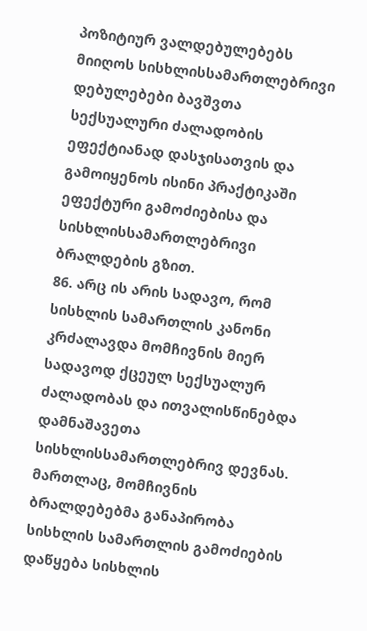პოზიტიურ ვალდებულებებს მიიღოს სისხლისსამართლებრივი დებულებები ბავშვთა სექსუალური ძალადობის ეფექტიანად დასჯისათვის და გამოიყენოს ისინი პრაქტიკაში ეფექტური გამოძიებისა და სისხლისსამართლებრივი ბრალდების გზით.
86. არც ის არის სადავო, რომ სისხლის სამართლის კანონი კრძალავდა მომჩივნის მიერ სადავოდ ქცეულ სექსუალურ ძალადობას და ითვალისწინებდა დამნაშავეთა სისხლისსამართლებრივ დევნას. მართლაც, მომჩივნის ბრალდებებმა განაპირობა სისხლის სამართლის გამოძიების დაწყება სისხლის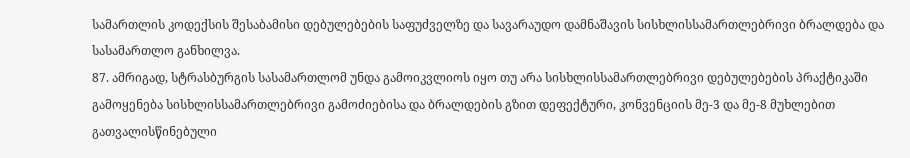სამართლის კოდექსის შესაბამისი დებულებების საფუძველზე და სავარაუდო დამნაშავის სისხლისსამართლებრივი ბრალდება და სასამართლო განხილვა.
87. ამრიგად, სტრასბურგის სასამართლომ უნდა გამოიკვლიოს იყო თუ არა სისხლისსამართლებრივი დებულებების პრაქტიკაში გამოყენება სისხლისსამართლებრივი გამოძიებისა და ბრალდების გზით დეფექტური, კონვენციის მე-3 და მე-8 მუხლებით გათვალისწინებული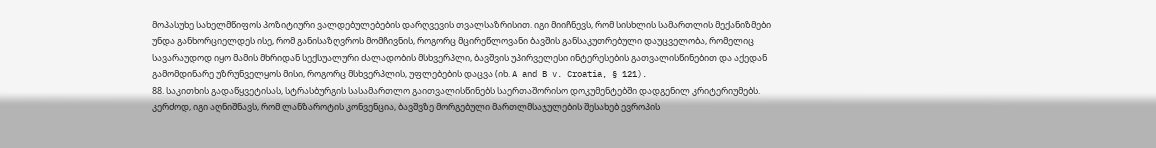მოპასუხე სახელმწიფოს პოზიტიური ვალდებულებების დარღვევის თვალსაზრისით. იგი მიიჩნევს, რომ სისხლის სამართლის მექანიზმები უნდა განხორციელდეს ისე, რომ განისაზღვროს მომჩივნის, როგორც მცირეწლოვანი ბავშის განსაკუთრებული დაუცველობა, რომელიც სავარაუდოდ იყო მამის მხრიდან სექსუალური ძალადობის მსხვერპლი, ბავშვის უპირველესი ინტერესების გათვალისწინებით და აქედან გამომდინარე უზრუნველყოს მისი, როგორც მსხვერპლის, უფლებების დაცვა (იხ. A and B v. Croatia, § 121).
88. საკითხის გადაწყვეტისას, სტრასბურგის სასამართლო გაითვალისწინებს საერთაშორისო დოკუმენტებში დადგენილ კრიტერიუმებს. კერძოდ, იგი აღნიშნავს, რომ ლანზაროტის კონვენცია, ბავშვზე მორგებული მართლმსაჯულების შესახებ ევროპის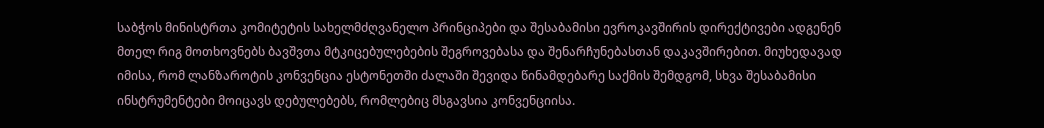საბჭოს მინისტრთა კომიტეტის სახელმძღვანელო პრინციპები და შესაბამისი ევროკავშირის დირექტივები ადგენენ მთელ რიგ მოთხოვნებს ბავშვთა მტკიცებულებების შეგროვებასა და შენარჩუნებასთან დაკავშირებით. მიუხედავად იმისა, რომ ლანზაროტის კონვენცია ესტონეთში ძალაში შევიდა წინამდებარე საქმის შემდგომ, სხვა შესაბამისი ინსტრუმენტები მოიცავს დებულებებს, რომლებიც მსგავსია კონვენციისა.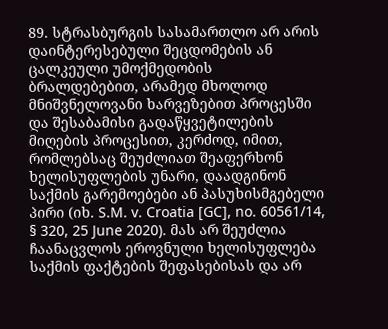89. სტრასბურგის სასამართლო არ არის დაინტერესებული შეცდომების ან ცალკეული უმოქმედობის ბრალდებებით, არამედ მხოლოდ მნიშვნელოვანი ხარვეზებით პროცესში და შესაბამისი გადაწყვეტილების მიღების პროცესით, კერძოდ, იმით, რომლებსაც შეუძლიათ შეაფერხონ ხელისუფლების უნარი, დაადგინონ საქმის გარემოებები ან პასუხისმგებელი პირი (იხ. S.M. v. Croatia [GC], no. 60561/14, § 320, 25 June 2020). მას არ შეუძლია ჩაანაცვლოს ეროვნული ხელისუფლება საქმის ფაქტების შეფასებისას და არ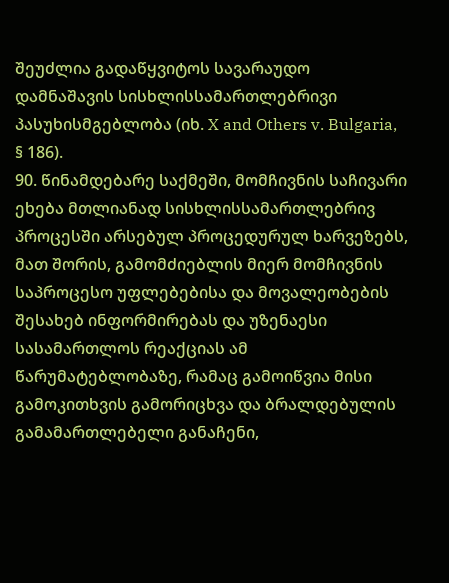შეუძლია გადაწყვიტოს სავარაუდო დამნაშავის სისხლისსამართლებრივი პასუხისმგებლობა (იხ. X and Others v. Bulgaria, § 186).
90. წინამდებარე საქმეში, მომჩივნის საჩივარი ეხება მთლიანად სისხლისსამართლებრივ პროცესში არსებულ პროცედურულ ხარვეზებს, მათ შორის, გამომძიებლის მიერ მომჩივნის საპროცესო უფლებებისა და მოვალეობების შესახებ ინფორმირებას და უზენაესი სასამართლოს რეაქციას ამ წარუმატებლობაზე, რამაც გამოიწვია მისი გამოკითხვის გამორიცხვა და ბრალდებულის გამამართლებელი განაჩენი,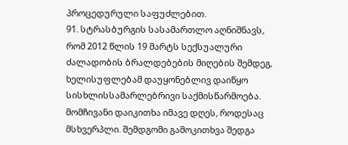პროცედურული საფუძლებით.
91. სტრასბურგის სასამართლო აღნიშნავს, რომ 2012 წლის 19 მარტს სექსუალური ძალადობის ბრალდებების მიღების შემდეგ, ხელისუფლებამ დაუყონებლივ დაიწყო სისხლისსამარლებრივი საქმისწარმოება. მომჩივანი დაიკითხა იმავე დღეს, როდესაც მსხვერპლი. შემდგომი გამოკითხვა შედგა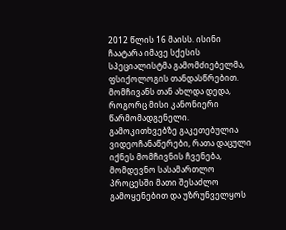2012 წლის 16 მაისს. ისინი ჩაატარა იმავე სქესის სპეციალისტმა გამომძიებელმა, ფსიქოლოგის თანდასწრებით. მომჩივანს თან ახლდა დედა, როგორც მისი კანონიერი წარმომადგენელი. გამოკითხვებზე გაკეთებულია ვიდეოჩანაწერები, რათა დაცული იქნეს მომჩივნის ჩვენება, მომდევნო სასამართლო პროცესში მათი შესაძლო გამოყენებით და უზრუნველყოს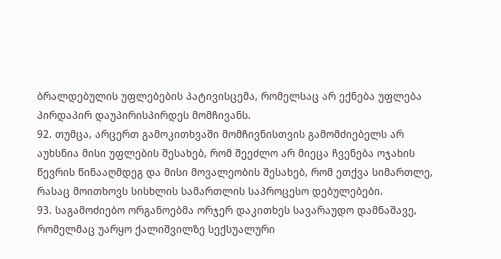ბრალდებულის უფლებების პატივისცემა, რომელსაც არ ექნება უფლება პირდაპირ დაუპირისპირდეს მომჩივანს.
92. თუმცა, არცერთ გამოკითხვაში მომჩივნისთვის გამომძიებელს არ აუხსნია მისი უფლების შესახებ, რომ შეეძლო არ მიეცა ჩვენება ოჯახის წევრის წინააღმდეგ და მისი მოვალეობის შესახებ, რომ ეთქვა სიმართლე, რასაც მოითხოვს სისხლის სამართლის საპროცესო დებულებები.
93. საგამოძიებო ორგანოებმა ორჯერ დაკითხეს სავარაუდო დამნაშავე, რომელმაც უარყო ქალიშვილზე სექსუალური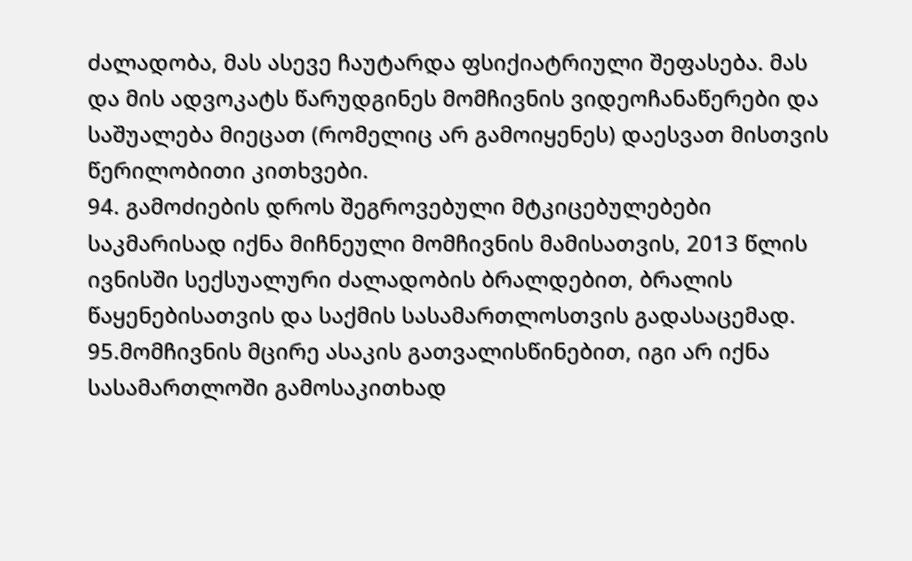ძალადობა, მას ასევე ჩაუტარდა ფსიქიატრიული შეფასება. მას და მის ადვოკატს წარუდგინეს მომჩივნის ვიდეოჩანაწერები და საშუალება მიეცათ (რომელიც არ გამოიყენეს) დაესვათ მისთვის წერილობითი კითხვები.
94. გამოძიების დროს შეგროვებული მტკიცებულებები საკმარისად იქნა მიჩნეული მომჩივნის მამისათვის, 2013 წლის ივნისში სექსუალური ძალადობის ბრალდებით, ბრალის წაყენებისათვის და საქმის სასამართლოსთვის გადასაცემად.
95.მომჩივნის მცირე ასაკის გათვალისწინებით, იგი არ იქნა სასამართლოში გამოსაკითხად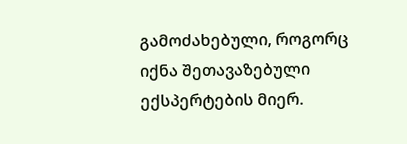გამოძახებული, როგორც იქნა შეთავაზებული ექსპერტების მიერ.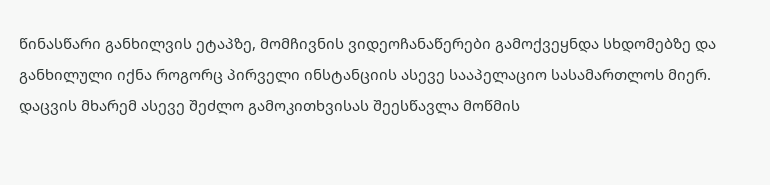წინასწარი განხილვის ეტაპზე, მომჩივნის ვიდეოჩანაწერები გამოქვეყნდა სხდომებზე და განხილული იქნა როგორც პირველი ინსტანციის ასევე სააპელაციო სასამართლოს მიერ. დაცვის მხარემ ასევე შეძლო გამოკითხვისას შეესწავლა მოწმის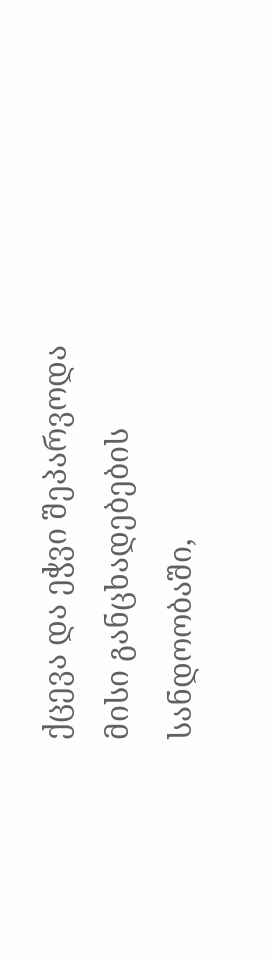ქცევა და ეჭვი შეპარვოდა მისი განცხადებების სანდოობაში,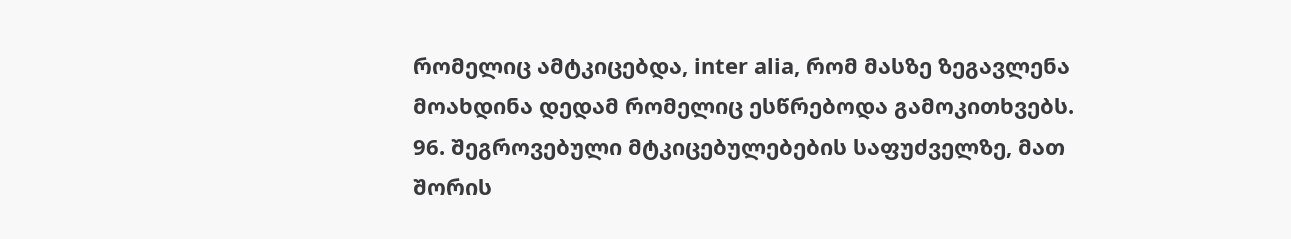რომელიც ამტკიცებდა, inter alia, რომ მასზე ზეგავლენა მოახდინა დედამ რომელიც ესწრებოდა გამოკითხვებს.
96. შეგროვებული მტკიცებულებების საფუძველზე, მათ შორის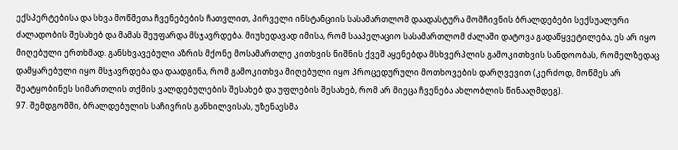ექსპერტებისა და სხვა მოწმეთა ჩვენებების ჩათვლით, პირველი ინსტანციის სასამართლომ დაადასტურა მომჩივნის ბრალდებები სექსუალური ძალადობის შესახებ და მამას შეუფარდა მსჯავრდება. მიუხედავად იმისა, რომ სააპელაციო სასამართლომ ძალაში დატოვა გადაწყვეტილება, ეს არ იყო მიღებული ერთხმად. განსხვავებული აზრის მქონე მოსამართლე კითხვის ნიშნის ქვეშ აყენებდა მსხვერპლის გამოკითხვის სანდოობას, რომელზედაც დამყარებული იყო მსჯავრდება და დაადგინა, რომ გამოკითხვა მიღებული იყო პროცედურული მოთხოვების დარღვევით (კერძოდ, მოწმეს არ შეატყობინეს სიმართლის თქმის ვალდებულების შესახებ და უფლების შესახებ, რომ არ მიეცა ჩვენება ახლობლის წინააღმდეგ).
97. შემდგომში, ბრალდებულის საჩივრის განხილვისას, უზენაესმა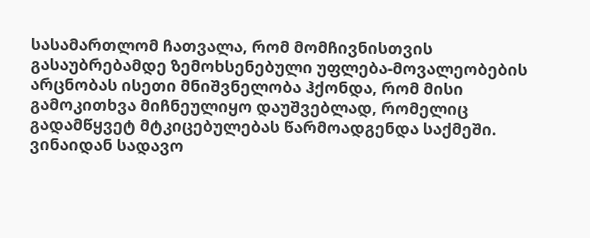სასამართლომ ჩათვალა, რომ მომჩივნისთვის გასაუბრებამდე ზემოხსენებული უფლება-მოვალეობების არცნობას ისეთი მნიშვნელობა ჰქონდა, რომ მისი გამოკითხვა მიჩნეულიყო დაუშვებლად, რომელიც გადამწყვეტ მტკიცებულებას წარმოადგენდა საქმეში. ვინაიდან სადავო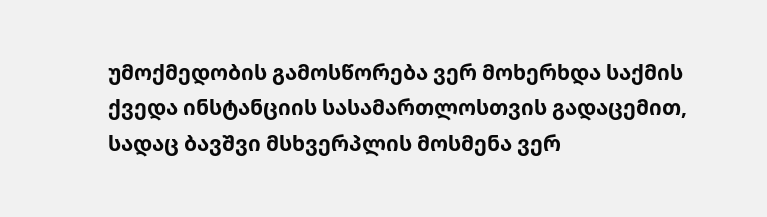უმოქმედობის გამოსწორება ვერ მოხერხდა საქმის ქვედა ინსტანციის სასამართლოსთვის გადაცემით, სადაც ბავშვი მსხვერპლის მოსმენა ვერ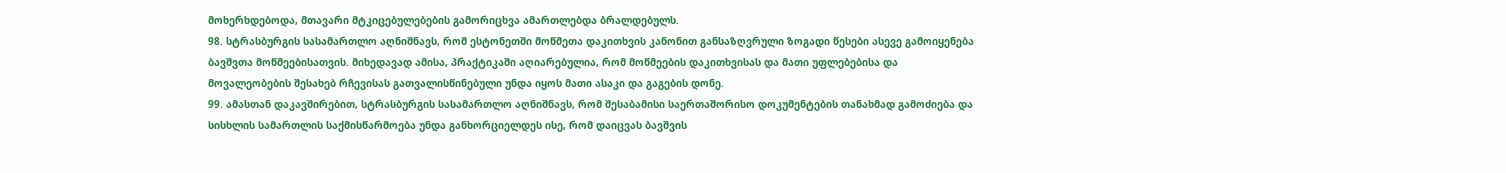მოხერხდებოდა, მთავარი მტკიცებულებების გამორიცხვა ამართლებდა ბრალდებულს.
98. სტრასბურგის სასამართლო აღნიშნავს, რომ ესტონეთში მოწმეთა დაკითხვის კანონით განსაზღვრული ზოგადი წესები ასევე გამოიყენება ბავშვთა მოწმეებისათვის. მიხედავად ამისა, პრაქტიკაში აღიარებულია, რომ მოწმეების დაკითხვისას და მათი უფლებებისა და მოვალეობების შესახებ რჩევისას გათვალისწინებული უნდა იყოს მათი ასაკი და გაგების დონე.
99. ამასთან დაკავშირებით, სტრასბურგის სასამართლო აღნიშნავს, რომ შესაბამისი საერთაშორისო დოკუმენტების თანახმად გამოძიება და სისხლის სამართლის საქმისწარმოება უნდა განხორციელდეს ისე, რომ დაიცვას ბავშვის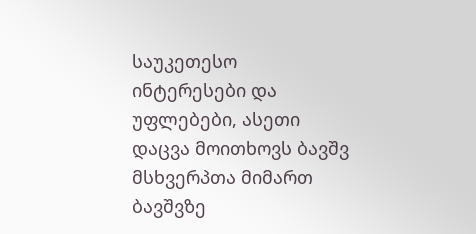საუკეთესო ინტერესები და უფლებები, ასეთი დაცვა მოითხოვს ბავშვ მსხვერპთა მიმართ ბავშვზე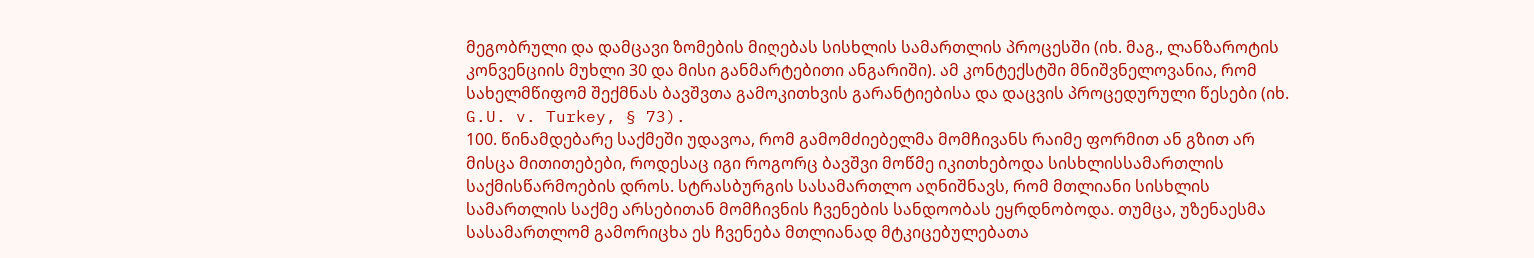მეგობრული და დამცავი ზომების მიღებას სისხლის სამართლის პროცესში (იხ. მაგ., ლანზაროტის კონვენციის მუხლი 30 და მისი განმარტებითი ანგარიში). ამ კონტექსტში მნიშვნელოვანია, რომ სახელმწიფომ შექმნას ბავშვთა გამოკითხვის გარანტიებისა და დაცვის პროცედურული წესები (იხ. G.U. v. Turkey, § 73).
100. წინამდებარე საქმეში უდავოა, რომ გამომძიებელმა მომჩივანს რაიმე ფორმით ან გზით არ მისცა მითითებები, როდესაც იგი როგორც ბავშვი მოწმე იკითხებოდა სისხლისსამართლის საქმისწარმოების დროს. სტრასბურგის სასამართლო აღნიშნავს, რომ მთლიანი სისხლის სამართლის საქმე არსებითან მომჩივნის ჩვენების სანდოობას ეყრდნობოდა. თუმცა, უზენაესმა სასამართლომ გამორიცხა ეს ჩვენება მთლიანად მტკიცებულებათა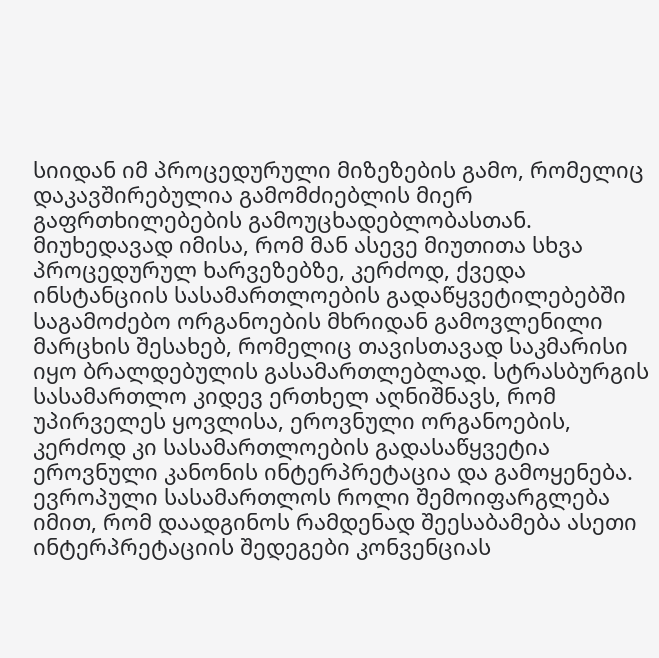სიიდან იმ პროცედურული მიზეზების გამო, რომელიც დაკავშირებულია გამომძიებლის მიერ გაფრთხილებების გამოუცხადებლობასთან. მიუხედავად იმისა, რომ მან ასევე მიუთითა სხვა პროცედურულ ხარვეზებზე, კერძოდ, ქვედა ინსტანციის სასამართლოების გადაწყვეტილებებში საგამოძებო ორგანოების მხრიდან გამოვლენილი მარცხის შესახებ, რომელიც თავისთავად საკმარისი იყო ბრალდებულის გასამართლებლად. სტრასბურგის სასამართლო კიდევ ერთხელ აღნიშნავს, რომ უპირველეს ყოვლისა, ეროვნული ორგანოების, კერძოდ კი სასამართლოების გადასაწყვეტია ეროვნული კანონის ინტერპრეტაცია და გამოყენება. ევროპული სასამართლოს როლი შემოიფარგლება იმით, რომ დაადგინოს რამდენად შეესაბამება ასეთი ინტერპრეტაციის შედეგები კონვენციას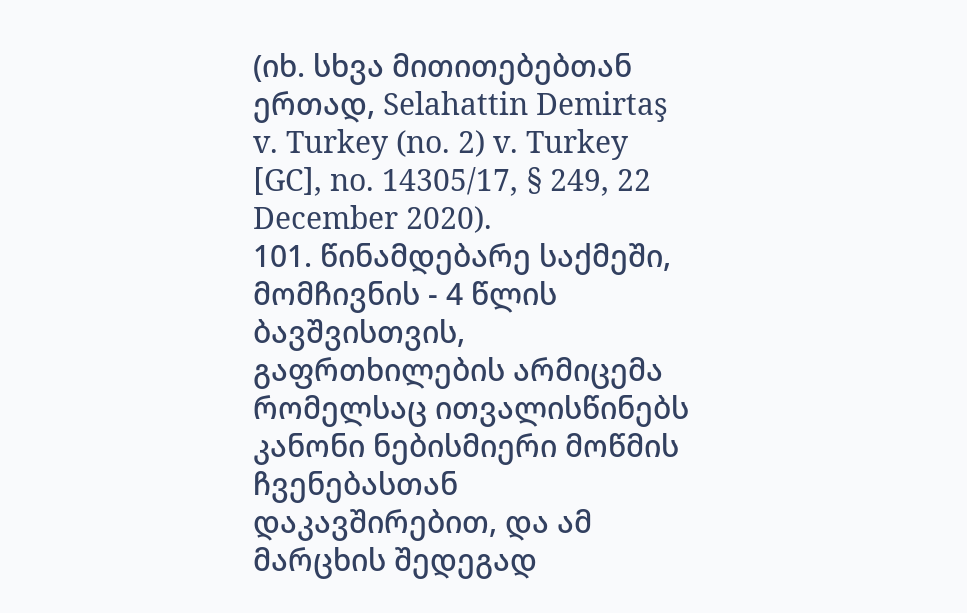(იხ. სხვა მითითებებთან ერთად, Selahattin Demirtaş v. Turkey (no. 2) v. Turkey [GC], no. 14305/17, § 249, 22 December 2020).
101. წინამდებარე საქმეში, მომჩივნის - 4 წლის ბავშვისთვის, გაფრთხილების არმიცემა რომელსაც ითვალისწინებს კანონი ნებისმიერი მოწმის ჩვენებასთან დაკავშირებით, და ამ მარცხის შედეგად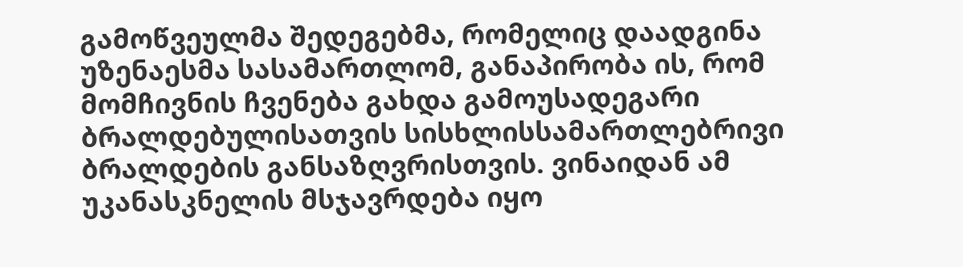გამოწვეულმა შედეგებმა, რომელიც დაადგინა უზენაესმა სასამართლომ, განაპირობა ის, რომ მომჩივნის ჩვენება გახდა გამოუსადეგარი ბრალდებულისათვის სისხლისსამართლებრივი ბრალდების განსაზღვრისთვის. ვინაიდან ამ უკანასკნელის მსჯავრდება იყო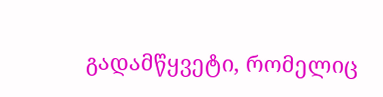გადამწყვეტი, რომელიც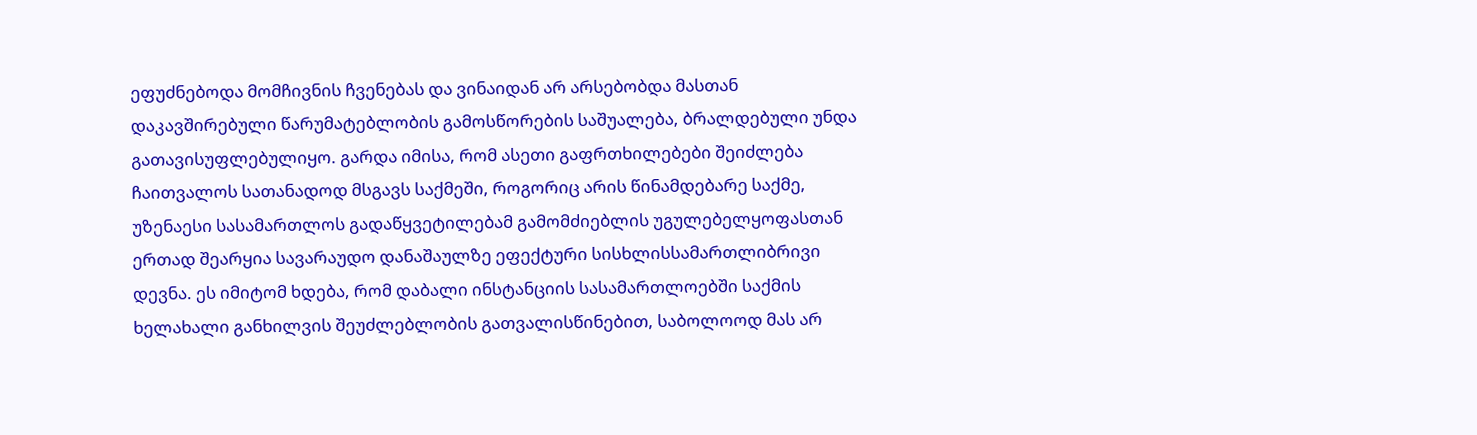ეფუძნებოდა მომჩივნის ჩვენებას და ვინაიდან არ არსებობდა მასთან დაკავშირებული წარუმატებლობის გამოსწორების საშუალება, ბრალდებული უნდა გათავისუფლებულიყო. გარდა იმისა, რომ ასეთი გაფრთხილებები შეიძლება ჩაითვალოს სათანადოდ მსგავს საქმეში, როგორიც არის წინამდებარე საქმე, უზენაესი სასამართლოს გადაწყვეტილებამ გამომძიებლის უგულებელყოფასთან ერთად შეარყია სავარაუდო დანაშაულზე ეფექტური სისხლისსამართლიბრივი დევნა. ეს იმიტომ ხდება, რომ დაბალი ინსტანციის სასამართლოებში საქმის ხელახალი განხილვის შეუძლებლობის გათვალისწინებით, საბოლოოდ მას არ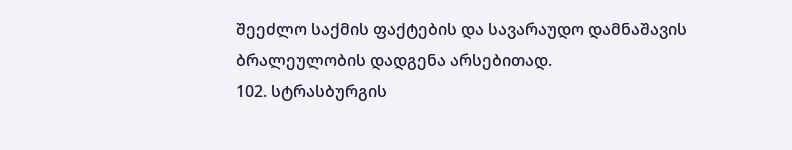შეეძლო საქმის ფაქტების და სავარაუდო დამნაშავის ბრალეულობის დადგენა არსებითად.
102. სტრასბურგის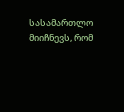სასამართლო მიიჩნევს, რომ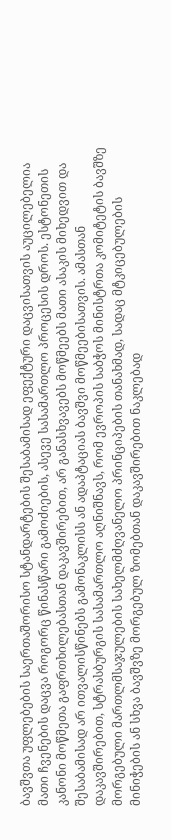ბავშვთა უფლებების საერთაშორისო სტანდარტების შესაბამისად ეფექტური დაცვისათვის აუცილებელია მათი ჩვენების დაცვა როგორც წინასწარი გამოძიების, ასევე სასამართლო პროცესის დროს. ესტონეთის კანონი მოწმეთა გაფრთხილებასთან დაკავშირებით, არ განასხვავებს მოწმეებს მათი ასაკის მიხედვით და შესაბამისად არ ითვალისწინებს გამონაკლისს ან ადაპტაციას ბავშვი მოწმეებისათვის. ამასთან დაკავშირებით, სტრასბურგის სასამართლო აღნიშნავს, რომ ევროპის საბჭოს მინისტრთა კომიტეტის ბავშზე მორგებული მართლმსაჯულების სახელმძღვანელო პრინციპების თანახმად, სადაც მტკიცებულების მინიჭების ან სხვა ბავშვზე მორგებულ ზომებთან დაკავშირებით ნაკლებად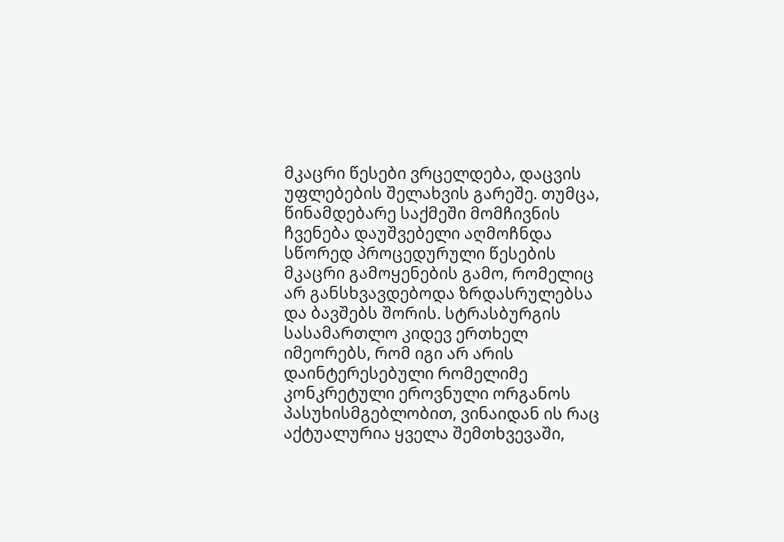მკაცრი წესები ვრცელდება, დაცვის უფლებების შელახვის გარეშე. თუმცა, წინამდებარე საქმეში მომჩივნის ჩვენება დაუშვებელი აღმოჩნდა სწორედ პროცედურული წესების მკაცრი გამოყენების გამო, რომელიც არ განსხვავდებოდა ზრდასრულებსა და ბავშებს შორის. სტრასბურგის სასამართლო კიდევ ერთხელ იმეორებს, რომ იგი არ არის დაინტერესებული რომელიმე კონკრეტული ეროვნული ორგანოს პასუხისმგებლობით, ვინაიდან ის რაც აქტუალურია ყველა შემთხვევაში,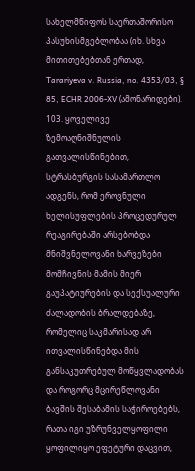სახელმწიფოს საერთაშორისო პასუხისმგებლობაა (იხ. სხვა მითითებებთან ერთად, Tarariyeva v. Russia, no. 4353/03, § 85, ECHR 2006‑XV (ამონარიდები).
103. ყოველივე ზემოაღნიშნულის გათვალისწინებით, სტრასბურგის სასამართლო ადგენს, რომ ეროვნული ხელისუფლების პროცედურულ რეაგირებაში არსებობდა მნიშვნელოვანი ხარვეზები მომჩივნის მამის მიერ გაუპატიურების და სექსუალური ძალადობის ბრალდებაზე, რომელიც საკმარისად არ ითვალისწინებდა მის განსაკუთრებულ მოწყვლადობას და როგორც მცირეწლოვანი ბავშის შესაბამის საჭიროებებს, რათა იგი უზრუნველყოფილი ყოფილიყო ეფეტური დაცვით,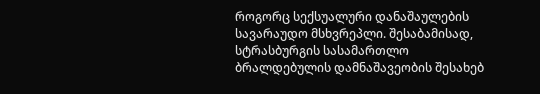როგორც სექსუალური დანაშაულების სავარაუდო მსხვრეპლი. შესაბამისად, სტრასბურგის სასამართლო ბრალდებულის დამნაშავეობის შესახებ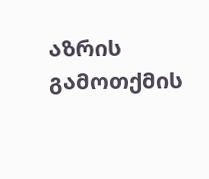აზრის გამოთქმის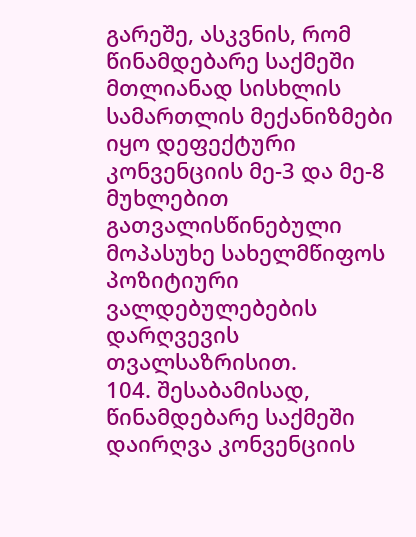გარეშე, ასკვნის, რომ წინამდებარე საქმეში მთლიანად სისხლის სამართლის მექანიზმები იყო დეფექტური კონვენციის მე-3 და მე-8 მუხლებით გათვალისწინებული მოპასუხე სახელმწიფოს პოზიტიური ვალდებულებების დარღვევის თვალსაზრისით.
104. შესაბამისად, წინამდებარე საქმეში დაირღვა კონვენციის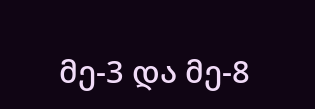მე-3 და მე-8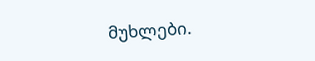მუხლები.